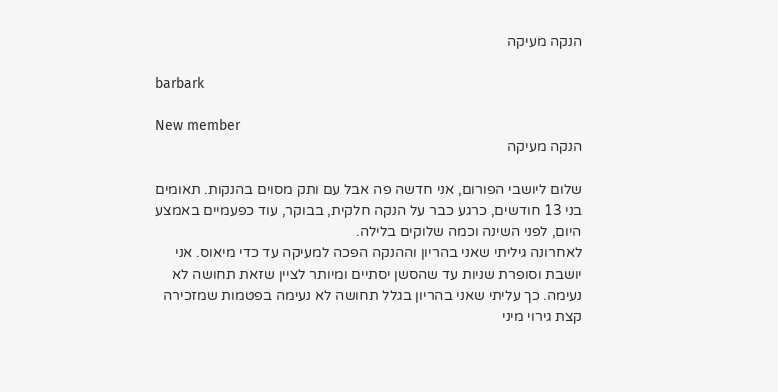הנקה מעיקה

barbark

New member
הנקה מעיקה

שלום ליושבי הפורום, אני חדשה פה אבל עם ותק מסוים בהנקות. תאומים בני 13 חודשים, כרגע כבר על הנקה חלקית, בבוקר, עוד כפעמיים באמצע היום, לפני השינה וכמה שלוקים בלילה.
לאחרונה גיליתי שאני בהריון וההנקה הפכה למעיקה עד כדי מיאוס. אני יושבת וסופרת שניות עד שהסשן יסתיים ומיותר לציין שזאת תחושה לא נעימה. כך עליתי שאני בהריון בגלל תחושה לא נעימה בפטמות שמזכירה קצת גירוי מיני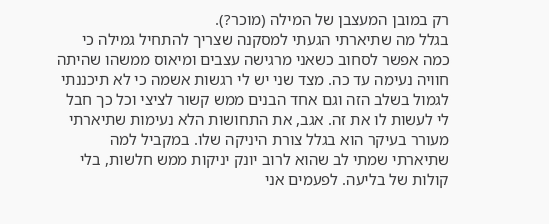רק במובן המעצבן של המילה (מוכר?).
בגלל מה שתיארתי הגעתי למסקנה שצריך להתחיל גמילה כי כמה אפשר לסחוב כשאני מרגישה עצבים ומיאוס ממשהו שהיתה חוויה נעימה עד כה. מצד שני יש לי רגשות אשמה כי לא תיכננתי לגמול בשלב הזה וגם אחד הבנים ממש קשור לציצי וכל כך חבל לי לעשות לו את זה. אגב, את התחושות הלא נעימות שתיארתי מעורר בעיקר הוא בגלל צורת היניקה שלו. במקביל למה שתיארתי שמתי לב שהוא לרוב יונק יניקות ממש חלשות, בלי קולות של בליעה. לפעמים אני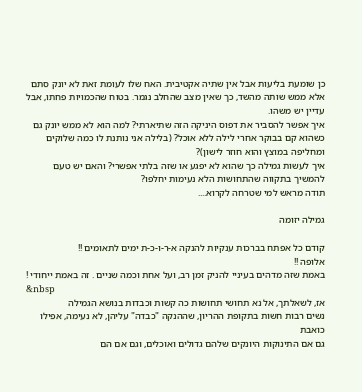כן שומעת בליעות אבל אין שתיה אקטיבית. האח שלו לעומת זאת לא יונק סתם אלא ממש שותה מהשד, כך שאין מצב שהחלב נגמר. בטוח שהכמויות פחתו, אבל עדיין יש משהו.
איך אפשר להסביר את דפוס היניקה הזה שתיארתי? למה הוא לא ממש יונק גם כשהוא קם בבוקר אחרי לילה ללא אוכל? (בלילה אני נותנת לו כמה שלוקים ומחליפה במוצץ והוא חוזר לישון)?
איך לעשות גמילה כך שהוא לא יפגע או שזה בלתי אפשרי? והאם יש טעם להמשיך בתקווה שהתחושות הלא נעימות יחלפו?
תודה מראש למי שטרחה לקרוא....

גמילה יזומה

קודם כל אפתח בברכות ענקיות להנקה א-ר-ו-כ-ת ימים לתאומים !!
אלופה !!
באמת שזה מדהים בעיניי להניק זמן רב, ועל אחת וכמה שניים . זה באמת ייחודי !
&nbsp
אז, לשאלתך, אל נא תחושי תחושות כה קשות וכבדות בנושא הגמילה
נשים רבות חשות בתקופת ההריון, שההנקה "כבדה" עליהן, לא נעימה, אפילו כואבת
גם אם התינוקות היונקים שלהם גדולים ואוכלים, וגם אם הם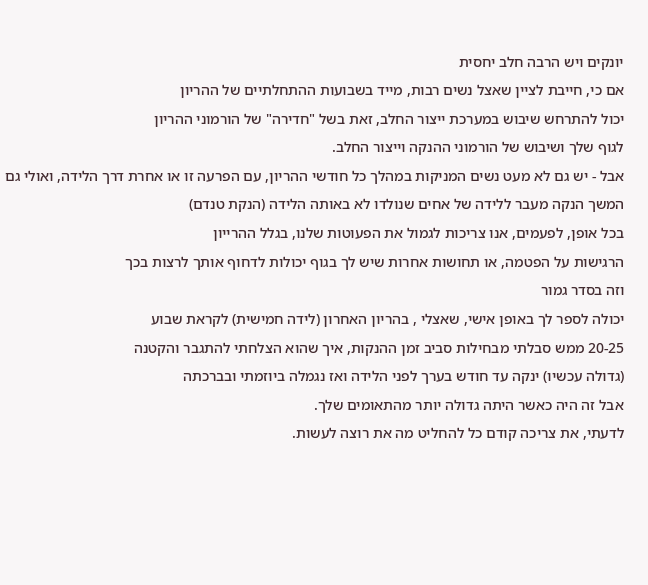יונקים ויש הרבה חלב יחסית
אם כי, חייבת לציין שאצל נשים רבות, מייד בשבועות ההתחלתיים של ההריון
יכול להתרחש שיבוש במערכת ייצור החלב, זאת בשל "חדירה" של הורמוני ההריון
לגוף שלך ושיבוש של הורמוני ההנקה וייצור החלב.
אבל - יש גם לא מעט נשים המניקות במהלך כל חודשי ההריון, עם הפרעה זו או אחרת דרך הלידה, ואולי גם המשך הנקה מעבר ללידה של אחים שנולדו לא באותה הלידה (הנקת טנדם)
בכל אופן, לפעמים, אנו צריכות לגמול את הפעוטות שלנו, בגלל ההרייון
הרגישות על הפטמה, או תחושות אחרות שיש לך בגוף יכולות לדחוף אותך לרצות בכך
וזה בסדר גמור
יכולה לספר לך באופן אישי, שאצלי , בהריון האחרון (לידה חמישית) לקראת שבוע
20-25 ממש סבלתי מבחילות סביב זמן ההנקות, איך שהוא הצלחתי להתגבר והקטנה
(גדולה עכשיו) ינקה עד חודש בערך לפני הלידה ואז נגמלה ביוזמתי ובברכתה
אבל זה היה כאשר היתה גדולה יותר מהתאומים שלך.
לדעתי, את צריכה קודם כל להחליט מה את רוצה לעשות.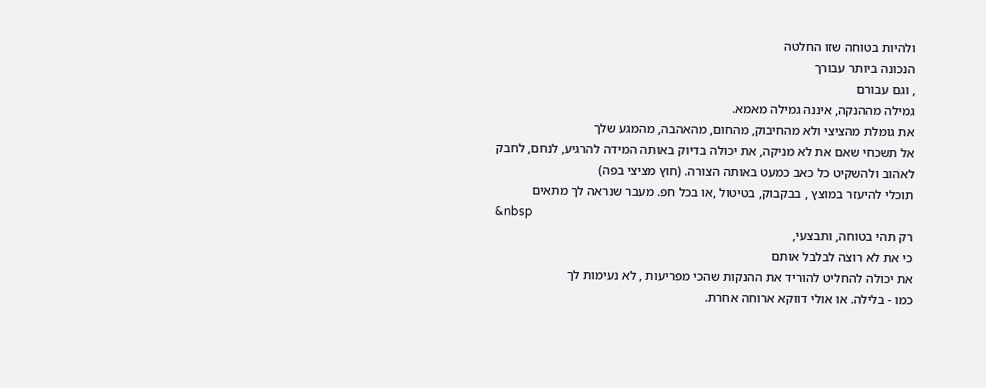ולהיות בטוחה שזו החלטה
הנכונה ביותר עבורך
, וגם עבורם
גמילה מההנקה, איננה גמילה מאמא.
את גומלת מהציצי ולא מהחיבוק, מהחום, מהאהבה, מהמגע שלך
אל תשכחי שאם את לא מניקה, את יכולה בדיוק באותה המידה להרגיע, לנחם, לחבק
לאהוב ולהשקיט כל כאב כמעט באותה הצורה. (חוץ מציצי בפה)
תוכלי להיעזר במוצץ , בבקבוק, בטיטול ,או בכל חפ. מעבר שנראה לך מתאים
&nbsp
רק תהי בטוחה, ותבצעי,
כי את לא רוצה לבלבל אותם
את יכולה להחליט להוריד את ההנקות שהכי מפריעות , לא נעימות לך
כמו - בלילה. או אולי דווקא ארוחה אחרת.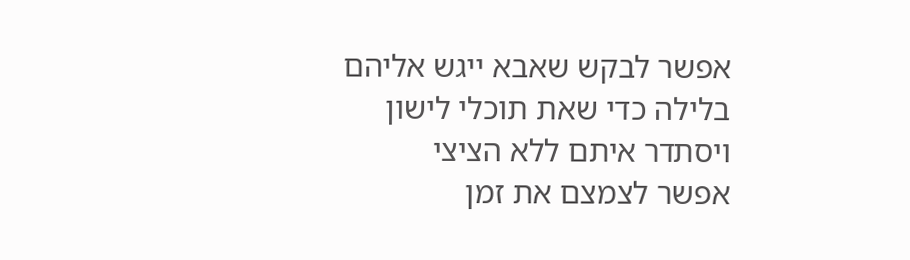אפשר לבקש שאבא ייגש אליהם בלילה כדי שאת תוכלי לישון
ויסתדר איתם ללא הציצי
אפשר לצמצם את זמן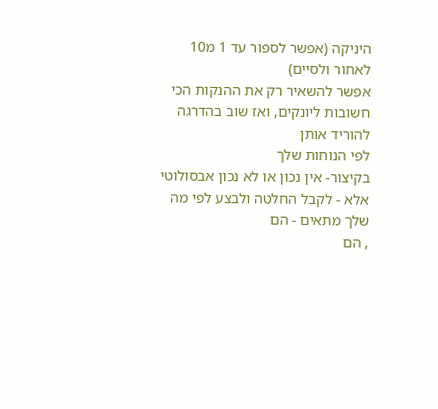היניקה (אפשר לספור עד 1 מ10 לאחור ולסיים)
אפשר להשאיר רק את ההנקות הכי חשובות ליונקים, ואז שוב בהדרגה להוריד אותן
לפי הנוחות שלך
בקיצור- אין נכון או לא נכון אבסולוטי
אלא - לקבל החלטה ולבצע לפי מה שלך מתאים - הם
, הם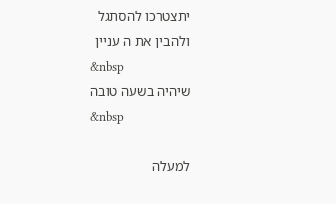יתצטרכו להסתגל
ולהבין את ה עניין
&nbsp
שיהיה בשעה טובה
&nbsp

למעלה